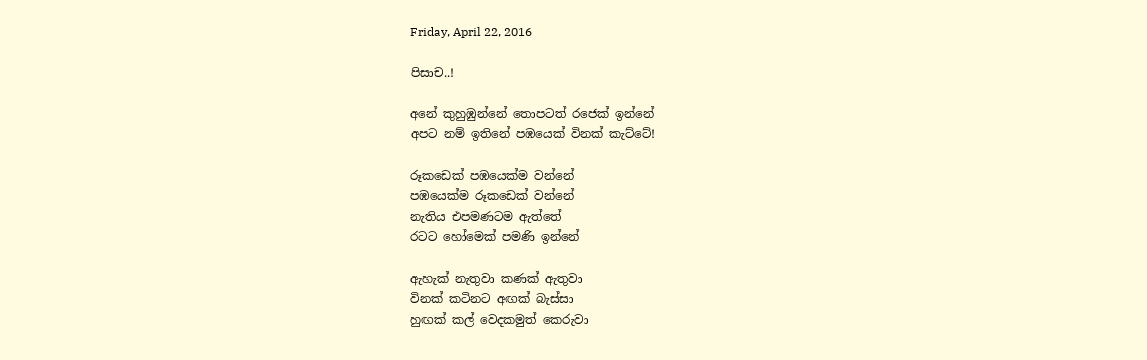Friday, April 22, 2016

පිසාච..!

අනේ කුහුඹුන්නේ තොපටත් රජෙක් ඉන්නේ
අපට නම් ඉතිනේ පඹයෙක් විනක් කැට්ටේ!

රූකඩෙක් පඹයෙක්ම වන්නේ
පඹයෙක්ම රූකඩෙක් වන්නේ
නැතිය එපමණටම ඇත්තේ
රටට හෝමෙක් පමණි ඉන්නේ

ඇහැක් නැතුවා කණක් ඇතුවා
විනක් කටිනට අඟක් බැස්සා
හුඟක් කල් වෙදකමුත් කෙරුවා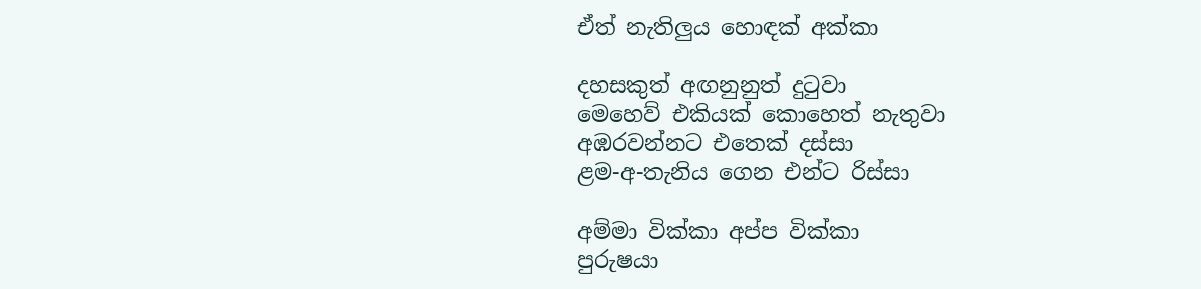ඒත් නැතිලුය හොඳක් අක්කා

දහසකුත් අඟනුනුත් දුටුවා
මෙහෙව් එකියක් කොහෙත් නැතුවා
අඹරවන්නට එතෙක් දස්සා
ළම-අ-තැනිය ගෙන එන්ට රිස්සා

අම්මා වික්කා අප්ප වික්කා
පුරුෂයා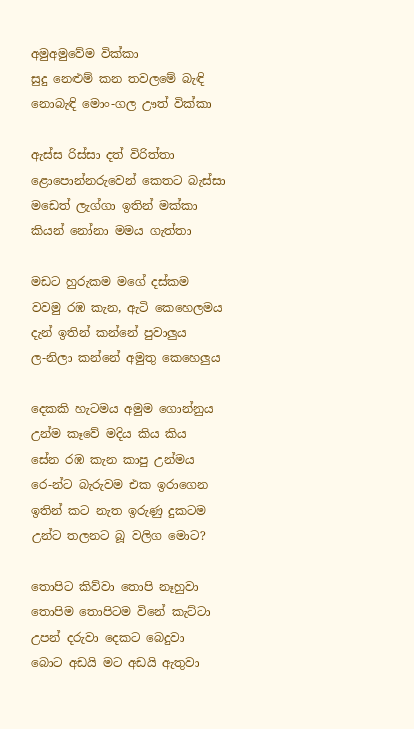අමුඅමුවේම වික්කා
සුදු නෙළුම් කන තවලමේ බැඳි
නොබැඳි මොං-ගල ඌත් වික්කා

ඇස්ස රිස්සා දත් විරිත්තා
ළොපොන්නරුවෙන් කෙතට බැස්සා
මඩෙත් ලැග්ගා ඉතින් මක්කා
කියන් නෝනා මමය ගැත්තා

මඩට හුරුකම මගේ දස්කම
වවමු රඹ කැන, ඇටි කෙහෙලමය
දැන් ඉතින් කන්නේ පුවාලුය
ල-නිලා කන්නේ අමුතු කෙහෙලුය

දෙකකි හැටමය අමුම ගොන්නුය
උන්ම කෑවේ මදිය කිය කිය
සේන රඹ කැන කාපු උන්මය
රෙ-න්ට බැරුවම එක ඉරාගෙන
ඉතින් කට නැත ඉරුණු දුකටම
උන්ට තලනට බූ වලිග මොට?

තොපිට කිව්වා තොපි නෑහුවා
තොපිම තොපිටම විනේ කැට්ටා
උපන් දරුවා දෙකට බෙදුවා
බොට අඩයි මට අඩයි ඇතුවා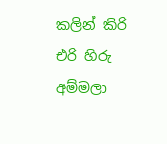කලින් කිරි එරි හිරු අම්මලා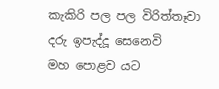කැකිරි පල පල විරිත්තෑවා
දරු ඉපැද්දූ සෙනෙවි
මහ පොළව යට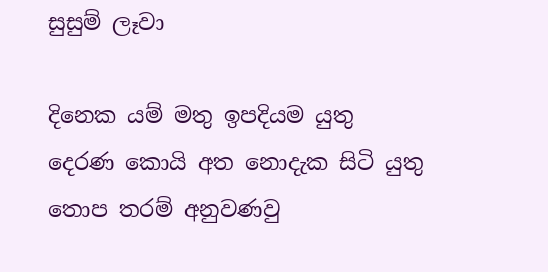සුසුම් ලෑවා

දිනෙක යම් මතු ඉපදියම යුතු
දෙරණ කොයි අත නොදැක සිටි යුතු
තොප තරම් අනුවණවු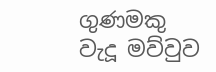ගුණමකු
වැදූ මව්වුව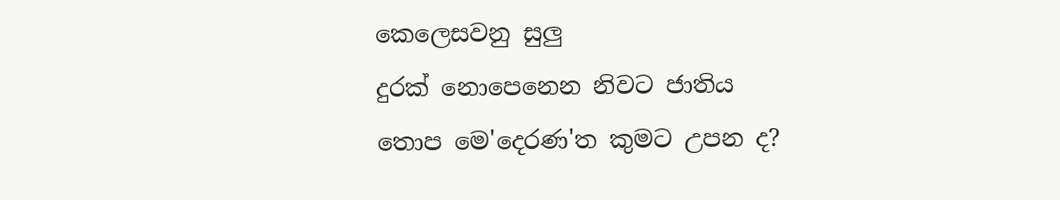කෙලෙසවනු සුලු
දුරක් නොපෙනෙන නිවට ජාතිය
තොප මෙ'දෙරණ'ත කුමට උපන ද?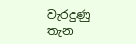වැරදුණු තැන